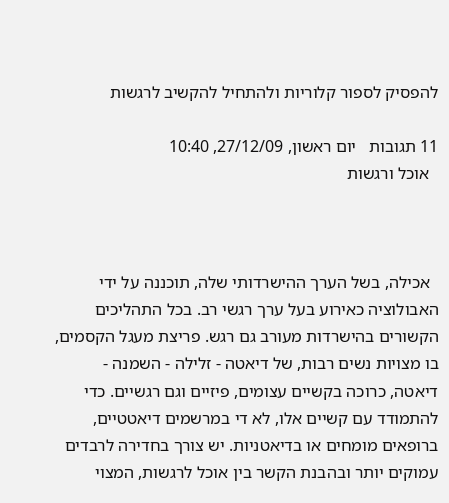להפסיק לספור קלוריות ולהתחיל להקשיב לרגשות

11 תגובות   יום ראשון, 27/12/09, 10:40
  אוכל ורגשות



  אכילה, בשל הערך ההישרדותי שלה, תוכננה על ידי האבולוציה כאירוע בעל ערך רגשי רב. בכל התהליכים הקשורים בהישרדות מעורב גם רגש. פריצת מעגל הקסמים, בו מצויות נשים רבות, של דיאטה - זלילה - השמנה - דיאטה, כרוכה בקשיים עצומים, פיזיים וגם רגשיים. כדי להתמודד עם קשיים אלו, לא די במרשמים דיאטטיים, ברופאים מומחים או בדיאטניות. יש צורך בחדירה לרבדים עמוקים יותר ובהבנת הקשר בין אוכל לרגשות, המצוי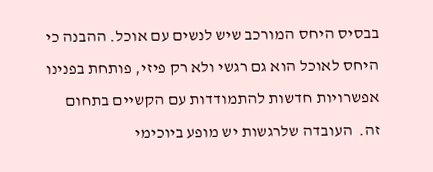בבסיס היחס המורכב שיש לנשים עם אוכל. ההבנה כי היחס לאוכל הוא גם רגשי ולא רק פיזי, פותחת בפנינו אפשרויות חדשות להתמודדות עם הקשיים בתחום זה.  העובדה שלרגשות יש מופע ביוכימי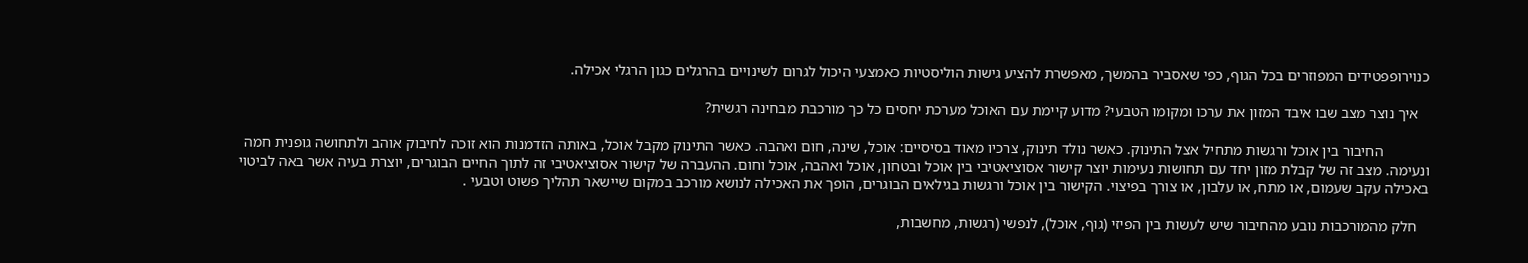כנוירופפטידים המפוזרים בכל הגוף, כפי שאסביר בהמשך, מאפשרת להציע גישות הוליסטיות כאמצעי היכול לגרום לשינויים בהרגלים כגון הרגלי אכילה.

   איך נוצר מצב שבו איבד המזון את ערכו ומקומו הטבעי? מדוע קיימת עם האוכל מערכת יחסים כל כך מורכבת מבחינה רגשית?

            החיבור בין אוכל ורגשות מתחיל אצל התינוק. כאשר נולד תינוק, צרכיו מאוד בסיסיים: אוכל, שינה, חום ואהבה. כאשר התינוק מקבל אוכל, באותה הזדמנות הוא זוכה לחיבוק אוהב ולתחושה גופנית חמה ונעימה. מצב זה של קבלת מזון יחד עם תחושות נעימות יוצר קישור אסוציאטיבי בין אוכל ובטחון, אוכל ואהבה, אוכל וחום. ההעברה של קישור אסוציאטיבי זה לתוך החיים הבוגרים, יוצרת בעיה אשר באה לביטוי באכילה עקב שעמום, או מתח, או עלבון, או צורך בפיצוי. הקישור בין אוכל ורגשות בגילאים הבוגרים, הופך את האכילה לנושא מורכב במקום שיישאר תהליך פשוט וטבעי .

   חלק מהמורכבות נובע מהחיבור שיש לעשות בין הפיזי (גוף, אוכל), לנפשי (רגשות, מחשבות,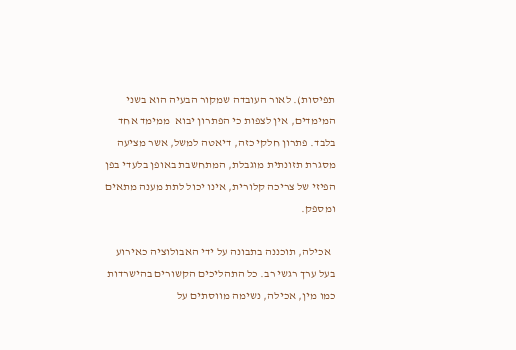תפיסות). לאור העובדה שמקור הבעיה הוא בשני המימדים, אין לצפות כי הפתרון יבוא  ממימד אחד בלבד. פתרון חלקי כזה, דיאטה למשל, אשר מציעה מסגרת תזונתית מוגבלת, המתחשבת באופן בלעדי בפן הפיזי של צריכה קלורית, אינו יכול לתת מענה מתאים ומספק.

  אכילה, תוכננה בתבונה על ידי האבולוציה כאירוע בעל ערך רגשי רב. כל התהליכים הקשורים בהישרדות כמו מין, אכילה, נשימה מווסתים על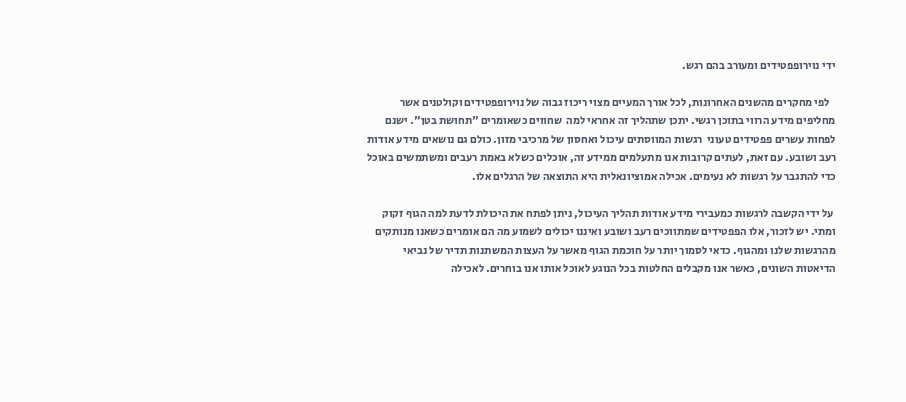ידי נוירופפטידים ומעורב בהם רגש.

   לפי מחקרים מהשנים האחרונות, לכל אורך המעיים מצוי ריכוז גבוה של נוירופפטידים וקולטנים אשר מחליפים מידע הרווי בתוכן רגשי. יתכן שתהליך זה אחראי למה  שחווים כשאומרים "תחושת בטן". ישנם לפחות עשרים פפטידים טעוני  רגשות המווסתים עיכול ואחסון של מרכיבי מזון. כולם גם נושאים מידע אודות רעב ושובע. עם זאת, לעתים קרובות אנו מתעלמים ממידע זה, אוכלים כשלא באמת רעבים ומשתמשים באוכל כדי להתגבר על רגשות לא נעימים. אכילה אמוציונאלית היא התוצאה של הרגלים אלו.

 על ידי הקשבה לרגשות כמעבירי מידע אודות תהליך העיכול, ניתן לפתח את היכולת לדעת למה הגוף זקוק ומתי. יש לזכור, אלו הפפטידים שמתווכים רעב ושובע ואיננו יכולים לשמוע מה הם אומרים כשאנו מנותקים מהרגשות שלנו ומהגוף. כדאי לסמוך יותר על חוכמת הגוף מאשר על העצות המשתנות תדיר של נביאי הדיאטות השונים, כאשר אנו מקבלים החלטות בכל הנוגע לאוכל אותו אנו בוחרים. לאכילה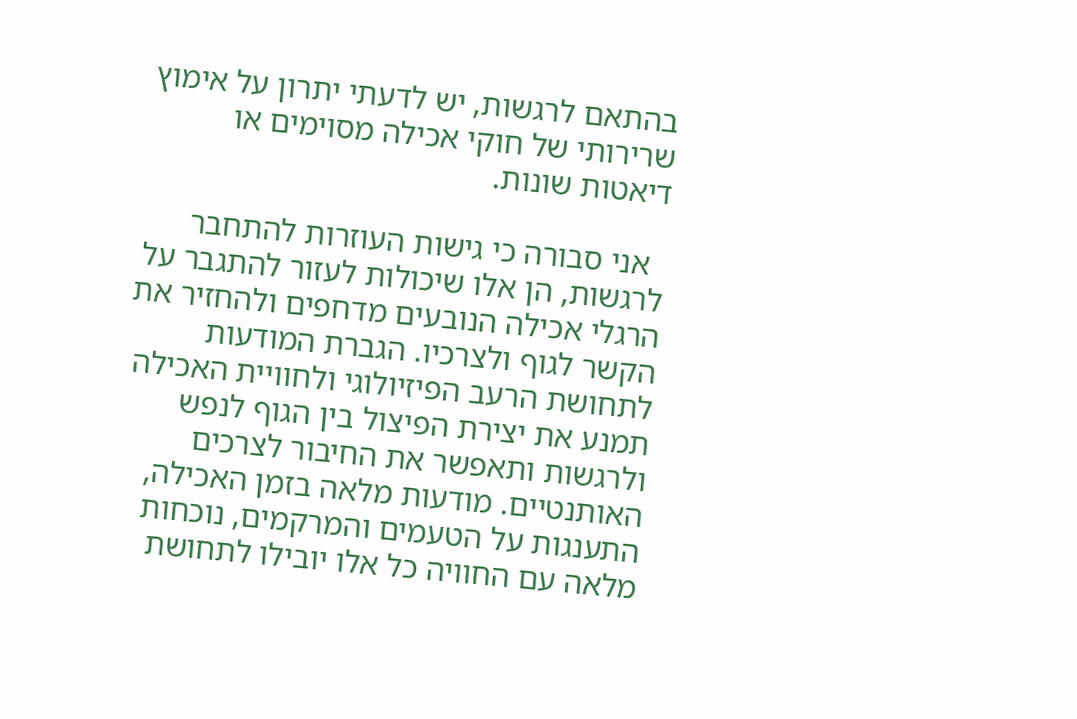בהתאם לרגשות, יש לדעתי יתרון על אימוץ שרירותי של חוקי אכילה מסוימים או דיאטות שונות.

  אני סבורה כי גישות העוזרות להתחבר לרגשות, הן אלו שיכולות לעזור להתגבר על הרגלי אכילה הנובעים מדחפים ולהחזיר את הקשר לגוף ולצרכיו. הגברת המודעות לתחושת הרעב הפיזיולוגי ולחוויית האכילה תמנע את יצירת הפיצול בין הגוף לנפש ולרגשות ותאפשר את החיבור לצרכים האותנטיים. מודעות מלאה בזמן האכילה, התענגות על הטעמים והמרקמים, נוכחות מלאה עם החוויה כל אלו יובילו לתחושת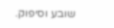שובע וסיפוק.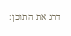דרג את התוכן: